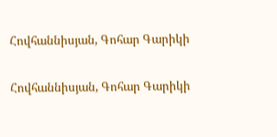Հովհաննիսյան, Գոհար Գարիկի

Հովհաննիսյան, Գոհար Գարիկի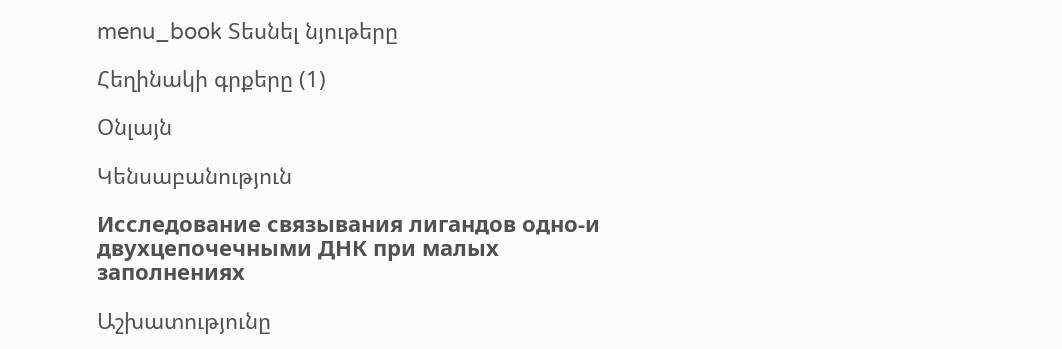menu_book Տեսնել նյութերը

Հեղինակի գրքերը (1)

Օնլայն

Կենսաբանություն

Исследование связывания лигандов одно-и двухцепочечными ДНК при малых заполнениях

Աշխատությունը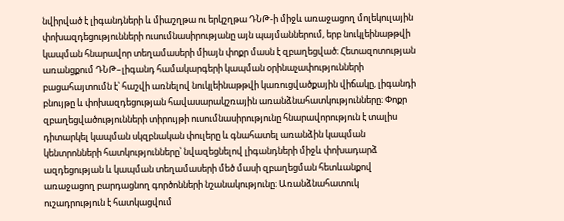նվիրված է լիգանդների և միաշղթա ու երկշղթա ԴՆԹ-ի միջև առաջացող մոլեկուլային փոխազդեցությունների ուսումնասիրությանը այն պայմաններում, երբ նուկլեինաթթվի կապման հնարավոր տեղամասերի միայն փոքր մասն է զբաղեցված։ Հետազոտության առանցքում ԴՆԹ–լիգանդ համակարգերի կապման օրինաչափությունների բացահայտումն է՝ հաշվի առնելով նուկլեինաթթվի կառուցվածքային վիճակը, լիգանդի բնույթը և փոխազդեցության հավասարակշռային առանձնահատկությունները։ Փոքր զբաղեցվածությունների տիրույթի ուսումնասիրությունը հնարավորություն է տալիս դիտարկել կապման սկզբնական փուլերը և գնահատել առանձին կապման կենտրոնների հատկությունները՝ նվազեցնելով լիգանդների միջև փոխադարձ ազդեցության և կապման տեղամասերի մեծ մասի զբաղեցման հետևանքով առաջացող բարդացնող գործոնների նշանակությունը։ Առանձնահատուկ ուշադրություն է հատկացվում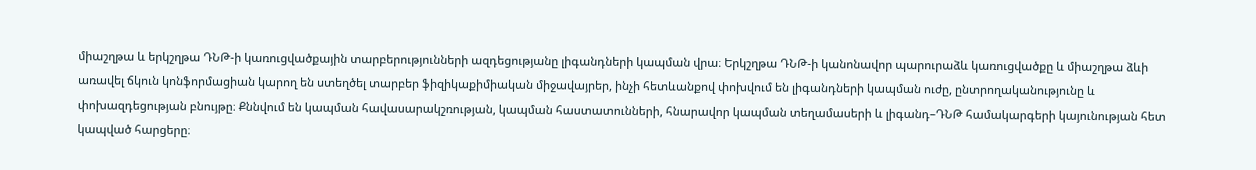միաշղթա և երկշղթա ԴՆԹ-ի կառուցվածքային տարբերությունների ազդեցությանը լիգանդների կապման վրա։ Երկշղթա ԴՆԹ-ի կանոնավոր պարուրաձև կառուցվածքը և միաշղթա ձևի առավել ճկուն կոնֆորմացիան կարող են ստեղծել տարբեր ֆիզիկաքիմիական միջավայրեր, ինչի հետևանքով փոխվում են լիգանդների կապման ուժը, ընտրողականությունը և փոխազդեցության բնույթը։ Քննվում են կապման հավասարակշռության, կապման հաստատունների, հնարավոր կապման տեղամասերի և լիգանդ–ԴՆԹ համակարգերի կայունության հետ կապված հարցերը։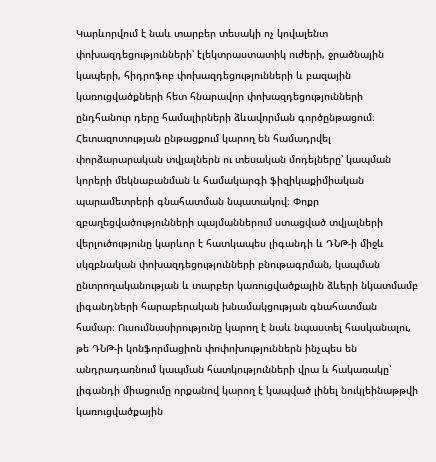Կարևորվում է նաև տարբեր տեսակի ոչ կովալենտ փոխազդեցությունների՝ էլեկտրաստատիկ ուժերի, ջրածնային կապերի, հիդրոֆոբ փոխազդեցությունների և բազային կառուցվածքների հետ հնարավոր փոխազդեցությունների ընդհանուր դերը համալիրների ձևավորման գործընթացում։ Հետազոտության ընթացքում կարող են համադրվել փորձարարական տվյալներն ու տեսական մոդելները՝ կապման կորերի մեկնաբանման և համակարգի ֆիզիկաքիմիական պարամետրերի գնահատման նպատակով։ Փոքր զբաղեցվածությունների պայմաններում ստացված տվյալների վերլուծությունը կարևոր է հատկապես լիգանդի և ԴՆԹ-ի միջև սկզբնական փոխազդեցությունների բնութագրման, կապման ընտրողականության և տարբեր կառուցվածքային ձևերի նկատմամբ լիգանդների հարաբերական խնամակցության գնահատման համար։ Ուսումնասիրությունը կարող է նաև նպաստել հասկանալու, թե ԴՆԹ-ի կոնֆորմացիոն փոփոխություններն ինչպես են անդրադառնում կապման հատկությունների վրա և հակառակը՝ լիգանդի միացումը որքանով կարող է կապված լինել նուկլեինաթթվի կառուցվածքային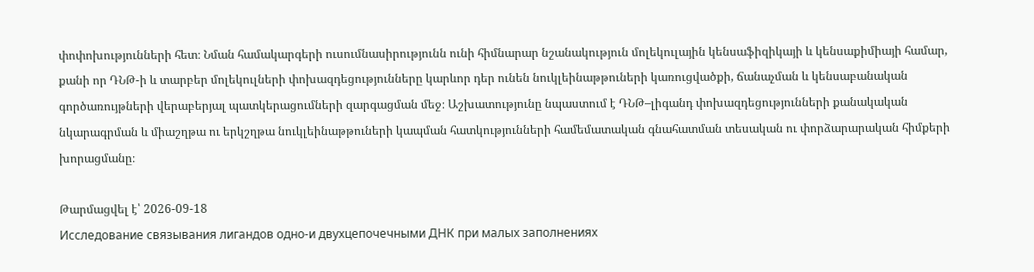փոփոխությունների հետ։ Նման համակարգերի ուսումնասիրությունն ունի հիմնարար նշանակություն մոլեկուլային կենսաֆիզիկայի և կենսաքիմիայի համար, քանի որ ԴՆԹ-ի և տարբեր մոլեկուլների փոխազդեցությունները կարևոր դեր ունեն նուկլեինաթթուների կառուցվածքի, ճանաչման և կենսաբանական գործառույթների վերաբերյալ պատկերացումների զարգացման մեջ։ Աշխատությունը նպաստում է ԴՆԹ–լիգանդ փոխազդեցությունների քանակական նկարագրման և միաշղթա ու երկշղթա նուկլեինաթթուների կապման հատկությունների համեմատական գնահատման տեսական ու փորձարարական հիմքերի խորացմանը։

Թարմացվել է՝ 2026-09-18
Исследование связывания лигандов одно-и двухцепочечными ДНК при малых заполнениях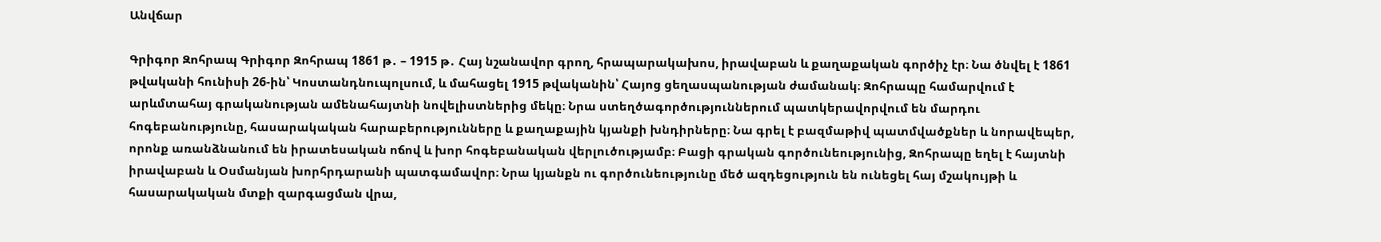Անվճար

Գրիգոր Զոհրապ Գրիգոր Զոհրապ 1861 թ․ – 1915 թ․ Հայ նշանավոր գրող, հրապարակախոս, իրավաբան և քաղաքական գործիչ էր։ Նա ծնվել է 1861 թվականի հունիսի 26-ին՝ Կոստանդնուպոլսում, և մահացել 1915 թվականին՝ Հայոց ցեղասպանության ժամանակ։ Զոհրապը համարվում է արևմտահայ գրականության ամենահայտնի նովելիստներից մեկը։ Նրա ստեղծագործություններում պատկերավորվում են մարդու հոգեբանությունը, հասարակական հարաբերությունները և քաղաքային կյանքի խնդիրները։ Նա գրել է բազմաթիվ պատմվածքներ և նորավեպեր, որոնք առանձնանում են իրատեսական ոճով և խոր հոգեբանական վերլուծությամբ։ Բացի գրական գործունեությունից, Զոհրապը եղել է հայտնի իրավաբան և Օսմանյան խորհրդարանի պատգամավոր։ Նրա կյանքն ու գործունեությունը մեծ ազդեցություն են ունեցել հայ մշակույթի և հասարակական մտքի զարգացման վրա,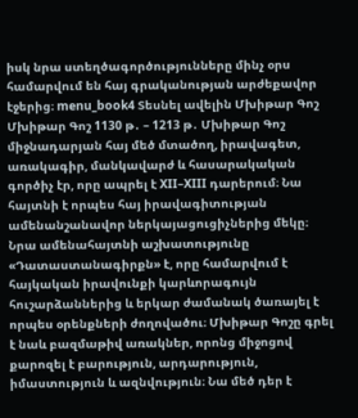իսկ նրա ստեղծագործությունները մինչ օրս համարվում են հայ գրականության արժեքավոր էջերից։ menu_book4 Տեսնել ավելին Մխիթար Գոշ Մխիթար Գոշ 1130 թ․ – 1213 թ․ Մխիթար Գոշ միջնադարյան հայ մեծ մտածող, իրավագետ, առակագիր, մանկավարժ և հասարակական գործիչ էր, որը ապրել է XII–XIII դարերում։ Նա հայտնի է որպես հայ իրավագիտության ամենանշանավոր ներկայացուցիչներից մեկը։ Նրա ամենահայտնի աշխատությունը «Դատաստանագիրքն» է, որը համարվում է հայկական իրավունքի կարևորագույն հուշարձաններից և երկար ժամանակ ծառայել է որպես օրենքների ժողովածու։ Մխիթար Գոշը գրել է նաև բազմաթիվ առակներ, որոնց միջոցով քարոզել է բարություն, արդարություն, իմաստություն և ազնվություն։ Նա մեծ դեր է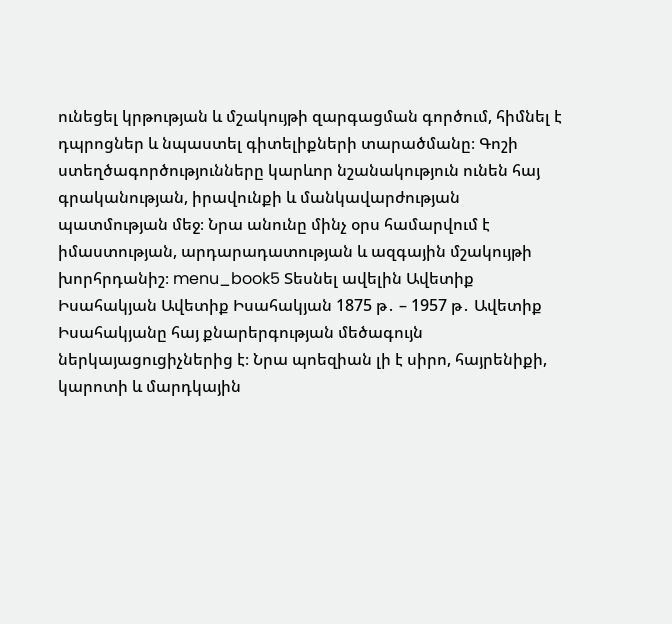ունեցել կրթության և մշակույթի զարգացման գործում, հիմնել է դպրոցներ և նպաստել գիտելիքների տարածմանը։ Գոշի ստեղծագործությունները կարևոր նշանակություն ունեն հայ գրականության, իրավունքի և մանկավարժության պատմության մեջ։ Նրա անունը մինչ օրս համարվում է իմաստության, արդարադատության և ազգային մշակույթի խորհրդանիշ։ menu_book5 Տեսնել ավելին Ավետիք Իսահակյան Ավետիք Իսահակյան 1875 թ․ – 1957 թ․ Ավետիք Իսահակյանը հայ քնարերգության մեծագույն ներկայացուցիչներից է։ Նրա պոեզիան լի է սիրո, հայրենիքի, կարոտի և մարդկային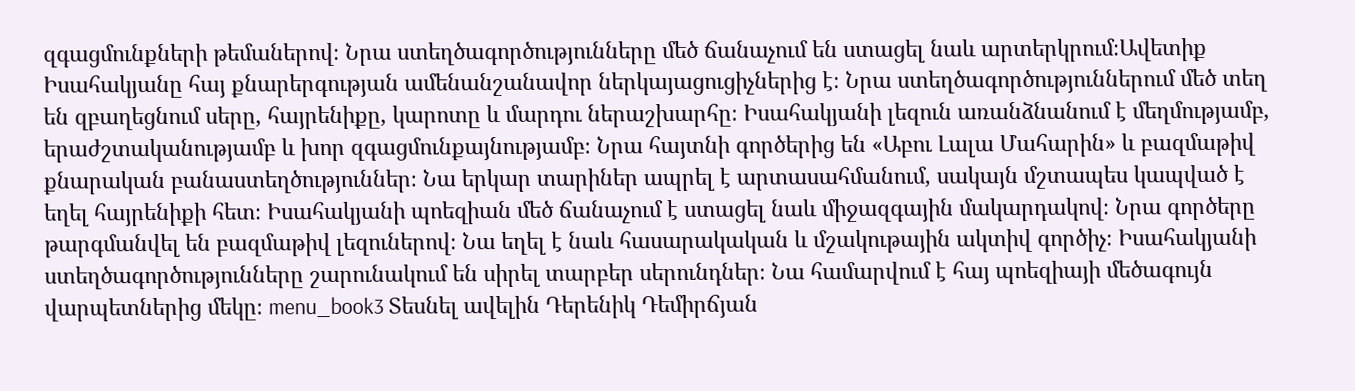զգացմունքների թեմաներով։ Նրա ստեղծագործությունները մեծ ճանաչում են ստացել նաև արտերկրում։Ավետիք Իսահակյանը հայ քնարերգության ամենանշանավոր ներկայացուցիչներից է։ Նրա ստեղծագործություններում մեծ տեղ են զբաղեցնում սերը, հայրենիքը, կարոտը և մարդու ներաշխարհը։ Իսահակյանի լեզուն առանձնանում է մեղմությամբ, երաժշտականությամբ և խոր զգացմունքայնությամբ։ Նրա հայտնի գործերից են «Աբու Լալա Մահարին» և բազմաթիվ քնարական բանաստեղծություններ։ Նա երկար տարիներ ապրել է արտասահմանում, սակայն մշտապես կապված է եղել հայրենիքի հետ։ Իսահակյանի պոեզիան մեծ ճանաչում է ստացել նաև միջազգային մակարդակով։ Նրա գործերը թարգմանվել են բազմաթիվ լեզուներով։ Նա եղել է նաև հասարակական և մշակութային ակտիվ գործիչ։ Իսահակյանի ստեղծագործությունները շարունակում են սիրել տարբեր սերունդներ։ Նա համարվում է հայ պոեզիայի մեծագույն վարպետներից մեկը։ menu_book3 Տեսնել ավելին Դերենիկ Դեմիրճյան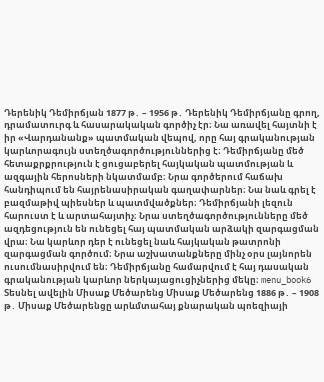Դերենիկ Դեմիրճյան 1877 թ․ – 1956 թ․ Դերենիկ Դեմիրճյանը գրող, դրամատուրգ և հասարակական գործիչ էր։ Նա առավել հայտնի է իր «Վարդանանք» պատմական վեպով, որը հայ գրականության կարևորագույն ստեղծագործություններից է։ Դեմիրճյանը մեծ հետաքրքրություն է ցուցաբերել հայկական պատմության և ազգային հերոսների նկատմամբ։ Նրա գործերում հաճախ հանդիպում են հայրենասիրական գաղափարներ։ Նա նաև գրել է բազմաթիվ պիեսներ և պատմվածքներ։ Դեմիրճյանի լեզուն հարուստ է և արտահայտիչ։ Նրա ստեղծագործությունները մեծ ազդեցություն են ունեցել հայ պատմական արձակի զարգացման վրա։ Նա կարևոր դեր է ունեցել նաև հայկական թատրոնի զարգացման գործում։ Նրա աշխատանքները մինչ օրս լայնորեն ուսումնասիրվում են։ Դեմիրճյանը համարվում է հայ դասական գրականության կարևոր ներկայացուցիչներից մեկը։ menu_book6 Տեսնել ավելին Միսաք Մեծարենց Միսաք Մեծարենց 1886 թ․ – 1908 թ․ Միսաք Մեծարենցը արևմտահայ քնարական պոեզիայի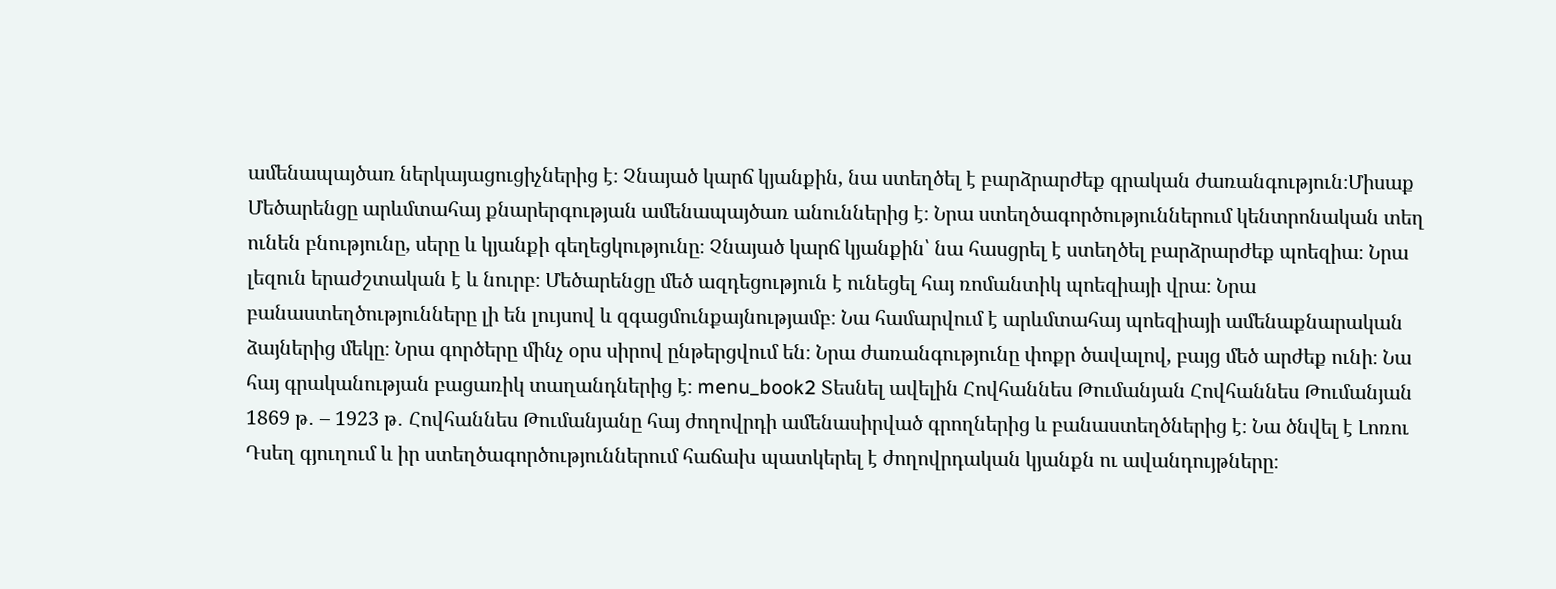ամենապայծառ ներկայացուցիչներից է։ Չնայած կարճ կյանքին, նա ստեղծել է բարձրարժեք գրական ժառանգություն։Միսաք Մեծարենցը արևմտահայ քնարերգության ամենապայծառ անուններից է։ Նրա ստեղծագործություններում կենտրոնական տեղ ունեն բնությունը, սերը և կյանքի գեղեցկությունը։ Չնայած կարճ կյանքին՝ նա հասցրել է ստեղծել բարձրարժեք պոեզիա։ Նրա լեզուն երաժշտական է և նուրբ։ Մեծարենցը մեծ ազդեցություն է ունեցել հայ ռոմանտիկ պոեզիայի վրա։ Նրա բանաստեղծությունները լի են լույսով և զգացմունքայնությամբ։ Նա համարվում է արևմտահայ պոեզիայի ամենաքնարական ձայներից մեկը։ Նրա գործերը մինչ օրս սիրով ընթերցվում են։ Նրա ժառանգությունը փոքր ծավալով, բայց մեծ արժեք ունի։ Նա հայ գրականության բացառիկ տաղանդներից է։ menu_book2 Տեսնել ավելին Հովհաննես Թումանյան Հովհաննես Թումանյան 1869 թ․ – 1923 թ․ Հովհաննես Թումանյանը հայ ժողովրդի ամենասիրված գրողներից և բանաստեղծներից է։ Նա ծնվել է Լոռու Դսեղ գյուղում և իր ստեղծագործություններում հաճախ պատկերել է ժողովրդական կյանքն ու ավանդույթները։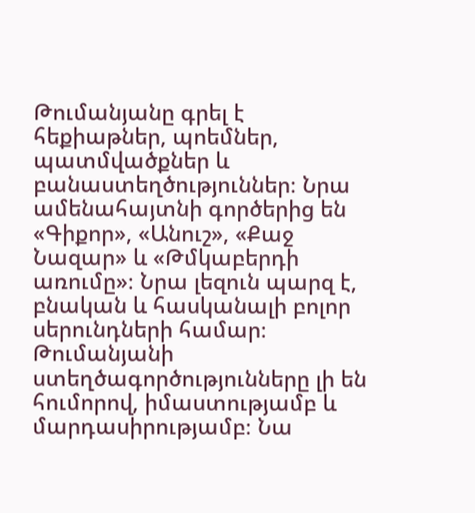Թումանյանը գրել է հեքիաթներ, պոեմներ, պատմվածքներ և բանաստեղծություններ։ Նրա ամենահայտնի գործերից են «Գիքոր», «Անուշ», «Քաջ Նազար» և «Թմկաբերդի առումը»։ Նրա լեզուն պարզ է, բնական և հասկանալի բոլոր սերունդների համար։ Թումանյանի ստեղծագործությունները լի են հումորով, իմաստությամբ և մարդասիրությամբ։ Նա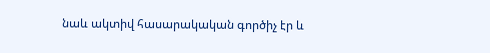նաև ակտիվ հասարակական գործիչ էր և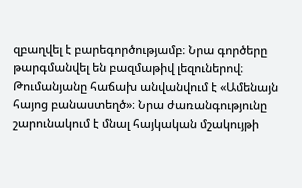զբաղվել է բարեգործությամբ։ Նրա գործերը թարգմանվել են բազմաթիվ լեզուներով։ Թումանյանը հաճախ անվանվում է «Ամենայն հայոց բանաստեղծ»։ Նրա ժառանգությունը շարունակում է մնալ հայկական մշակույթի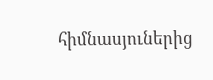հիմնասյուներից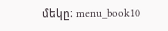մեկը։ menu_book10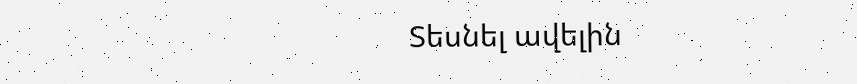Տեսնել ավելին